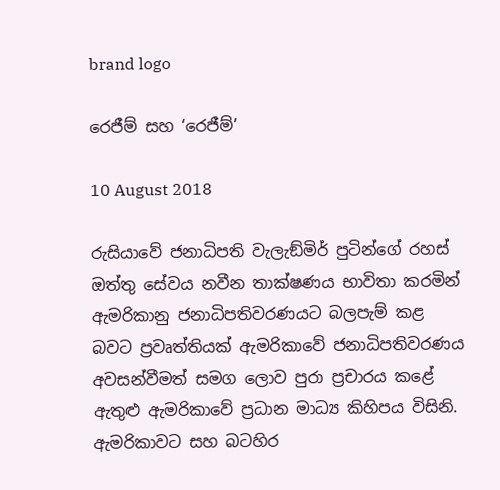brand logo

රෙජීම් සහ ‘රෙජීම්’

10 August 2018

රුසියාවේ ජනාධිපති වැලැඞ්මිර් පුටින්ගේ රහස් ඔත්තු සේවය නවීන තාක්ෂණය භාවිතා කරමින් ඇමරිකානු ජනාධිපතිවරණයට බලපැම් කළ බවට ප්‍රවෘත්තියක් ඇමරිකාවේ ජනාධිපතිවරණය අවසන්වීමත් සමග ලොව පුරා ප්‍රචාරය කළේ ඇතුළු ඇමරිකාවේ ප්‍රධාන මාධ්‍ය කිහිපය විසිනි. ඇමරිකාවට සහ බටහිර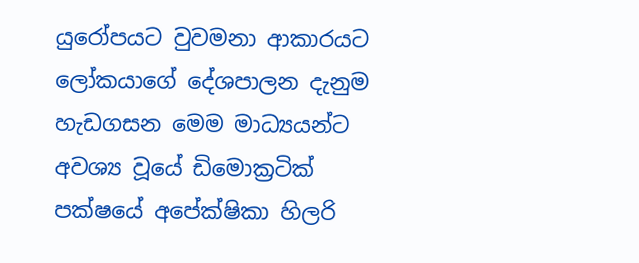යුරෝපයට වුවමනා ආකාරයට ලෝකයාගේ දේශපාලන දැනුම හැඩගසන මෙම මාධ්‍යයන්ට අවශ්‍ය වූයේ ඩිමොක්‍රටික් පක්ෂයේ අපේක්ෂිකා හිලරි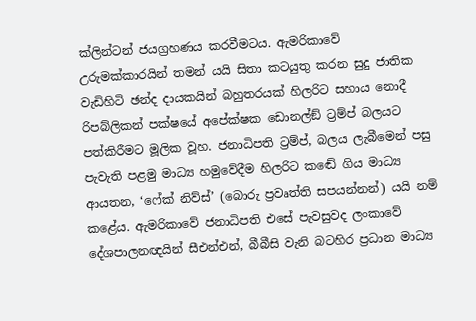ක්ලින්ටන් ජයග්‍රහණය කරවීමටය. ඇමරිකාවේ උරුමක්කාරයින් තමන් යයි සිතා කටයුතු කරන සුදු ජාතික වැඩිහිටි ඡන්ද දායකයින් බහුතරයක් හිලරිට සහාය නොදී රිපබ්ලිකන් පක්ෂයේ අපේක්ෂක ඩොනල්ඞ් ට්‍රම්ප් බලයට පත්කිරීමට මූලික වූහ. ජනාධිපති ට්‍රම්ප්, බලය ලැබීමෙන් පසු පැවැති පළමු මාධ්‍ය හමුවේදීම හිලරිට කඬේ ගිය මාධ්‍ය ආයතන, ‘ෆේක් නිව්ස්’ (බොරු ප්‍රවෘත්ති සපයන්නන්) යයි නම් කළේය. ඇමරිකාවේ ජනාධිපති එසේ පැවසුවද ලංකාවේ දේශපාලනඥයින් සීඑන්එන්, බීබීසි වැනි බටහිර ප්‍රධාන මාධ්‍ය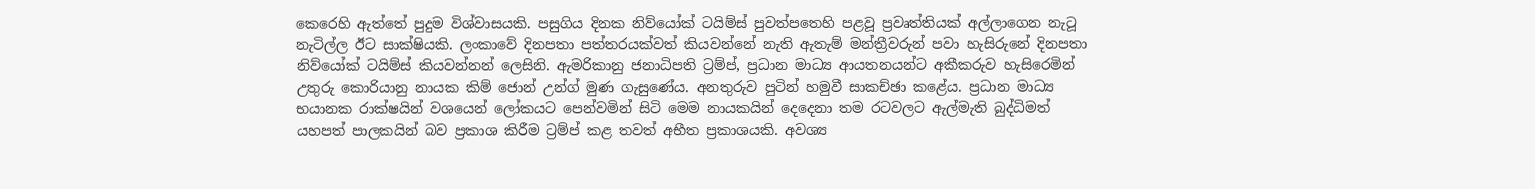කෙරෙහි ඇත්තේ පුදුම විශ්වාසයකි. පසුගිය දිනක නිව්යෝක් ටයිම්ස් පුවත්පතෙහි පළවූ ප්‍රවෘත්තියක් අල්ලාගෙන නැටූ නැටිල්ල ඊට සාක්ෂියකි. ලංකාවේ දිනපතා පත්තරයක්වත් කියවන්නේ නැති ඇතැම් මන්ත්‍රීවරුන් පවා හැසිරුනේ දිනපතා නිව්යෝක් ටයිම්ස් කියවන්නන් ලෙසිනි. ඇමරිකානු ජනාධිපති ට්‍රම්ප්, ප්‍රධාන මාධ්‍ය ආයතනයන්ට අකීකරුව හැසිරෙමින් උතුරු කොරියානු නායක කිම් ජොන් උන්ග් මුණ ගැසුණේය. අනතුරුව පුටින් හමුවී සාකච්ඡා කළේය. ප්‍රධාන මාධ්‍ය භයානක රාක්ෂයින් වශයෙන් ලෝකයට පෙන්වමින් සිටි මෙම නායකයින් දෙදෙනා තම රටවලට ඇල්මැති බුද්ධිමත් යහපත් පාලකයින් බව ප්‍රකාශ කිරීම ට්‍රම්ප් කළ තවත් අභීත ප්‍රකාශයකි. අවශ්‍ය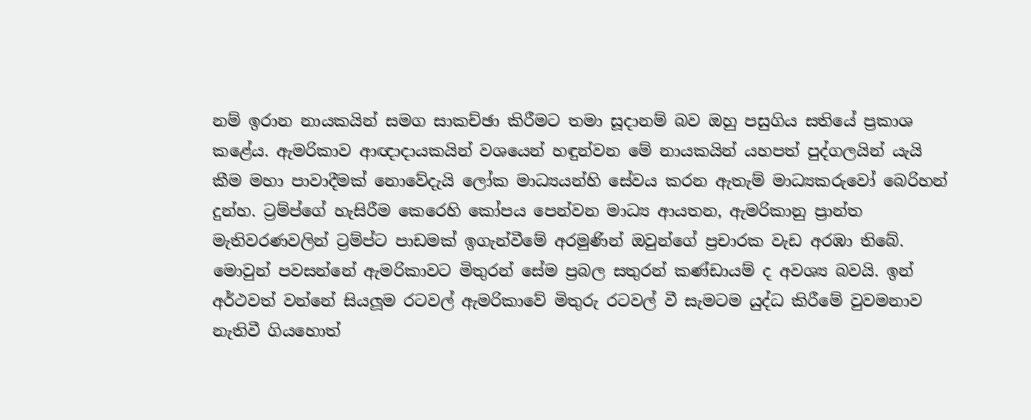නම් ඉරාන නායකයින් සමග සාකච්ඡා කිරීමට තමා සූදානම් බව ඔහු පසුගිය සතියේ ප්‍රකාශ කළේය. ඇමරිකාව ආඥාදායකයින් වශයෙන් හඳුන්වන මේ නායකයින් යහපත් පුද්ගලයින් යැයි කීම මහා පාවාදීමක් නොවේදැයි ලෝක මාධ්‍යයන්හි සේවය කරන ඇතැම් මාධ්‍යකරුවෝ බෙරිහන් දුන්හ. ට්‍රම්ප්ගේ හැසිරීම කෙරෙහි කෝපය පෙන්වන මාධ්‍ය ආයතන, ඇමරිකානු ප්‍රාන්ත මැතිවරණවලින් ට්‍රම්ප්ට පාඩමක් ඉගැන්වීමේ අරමුණින් ඔවුන්ගේ ප්‍රචාරක වැඩ අරඹා තිබේ. මොවුන් පවසන්නේ ඇමරිකාවට මිතුරන් සේම ප්‍රබල සතුරන් කණ්ඩායම් ද අවශ්‍ය බවයි. ඉන් අර්ථවත් වන්නේ සියලූම රටවල් ඇමරිකාවේ මිතුරු රටවල් වී සැමටම යුද්ධ කිරීමේ වුවමනාව නැතිවී ගියහොත්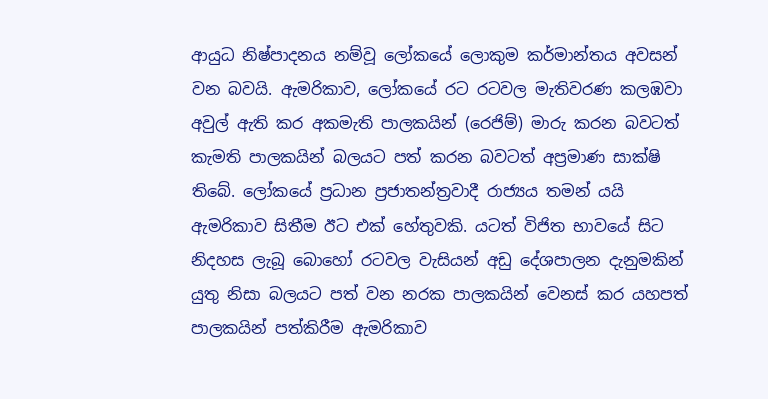ආයුධ නිෂ්පාදනය නම්වූ ලෝකයේ ලොකුම කර්මාන්තය අවසන් වන බවයි. ඇමරිකාව, ලෝකයේ රට රටවල මැතිවරණ කලඹවා අවුල් ඇති කර අකමැති පාලකයින් (රෙජිම්) මාරු කරන බවටත් කැමති පාලකයින් බලයට පත් කරන බවටත් අප්‍රමාණ සාක්ෂි තිබේ. ලෝකයේ ප්‍රධාන ප්‍රජාතන්ත්‍රවාදී රාජ්‍යය තමන් යයි ඇමරිකාව සිතීම ඊට එක් හේතුවකි. යටත් විජිත භාවයේ සිට නිදහස ලැබූ බොහෝ රටවල වැසියන් අඩු දේශපාලන දැනුමකින් යුතු නිසා බලයට පත් වන නරක පාලකයින් වෙනස් කර යහපත් පාලකයින් පත්කිරීම ඇමරිකාව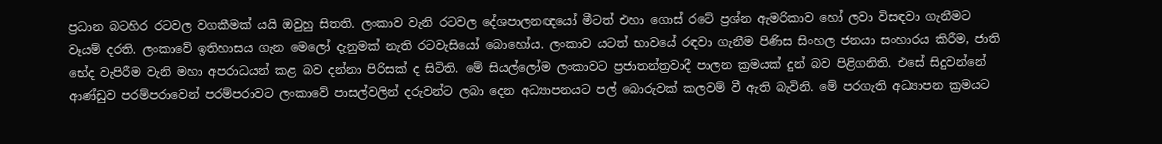ප්‍රධාන බටහිර රටවල වගකීමක් යයි ඔවුහු සිතති. ලංකාව වැනි රටවල දේශපාලනඥයෝ මීටත් එහා ගොස් රටේ ප්‍රශ්න ඇමරිකාව හෝ ලවා විසඳවා ගැනීමට වෑයම් දරති. ලංකාවේ ඉතිහාසය ගැන මෙලෝ දැනුමක් නැති රටවැසියෝ බොහෝය. ලංකාව යටත් භාවයේ රඳවා ගැනීම පිණිස සිංහල ජනයා සංහාරය කිරීම, ජාති භේද වැපිරීම වැනි මහා අපරාධයන් කළ බව දන්නා පිරිසක් ද සිටිති. මේ සියල්ලෝම ලංකාවට ප්‍රජාතන්ත්‍රවාදී පාලන ක්‍රමයක් දුන් බව පිළිගනිති. එසේ සිදුවන්නේ ආණ්ඩුව පරම්පරාවෙන් පරම්පරාවට ලංකාවේ පාසල්වලින් දරුවන්ට ලබා දෙන අධ්‍යාපනයට පල් බොරුවක් කලවම් වී ඇති බැවිනි. මේ පරගැති අධ්‍යාපන ක්‍රමයට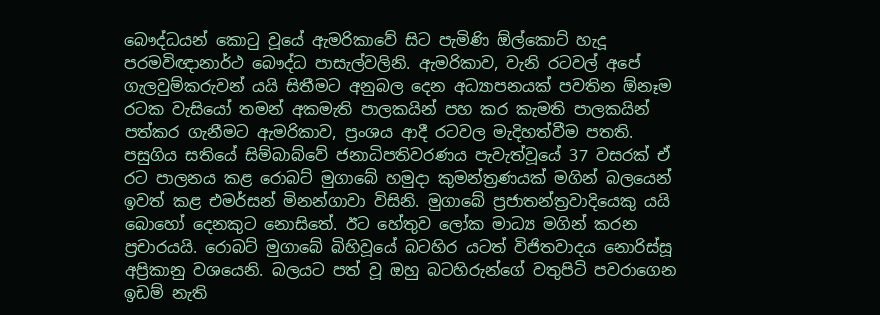බෞද්ධයන් කොටු වූයේ ඇමරිකාවේ සිට පැමිණි ඕල්කොට් හැදූ පරමවිඥානාර්ථ බෞද්ධ පාසැල්වලිනි. ඇමරිකාව, වැනි රටවල් අපේ ගැලවුම්කරුවන් යයි සිතීමට අනුබල දෙන අධ්‍යාපනයක් පවතින ඕනෑම රටක වැසියෝ තමන් අකමැති පාලකයින් පහ කර කැමති පාලකයින් පත්කර ගැනීමට ඇමරිකාව, ප්‍රංශය ආදී රටවල මැදිහත්වීම පතති. පසුගිය සතියේ සිම්බාබ්වේ ජනාධිපතිවරණය පැවැත්වූයේ 37 වසරක් ඒ රට පාලනය කළ රොබට් මුගාබේ හමුදා කුමන්ත්‍රණයක් මගින් බලයෙන් ඉවත් කළ එමර්සන් මිනන්ගාවා විසිනි. මුගාබේ ප්‍රජාතන්ත්‍රවාදියෙකු යයි බොහෝ දෙනකුට නොසිතේ. ඊට හේතුව ලෝක මාධ්‍ය මගින් කරන ප්‍රචාරයයි. රොබට් මුගාබේ බිහිවූයේ බටහිර යටත් විජිතවාදය නොරිස්සූ අප්‍රිකානු වශයෙනි. බලයට පත් වූ ඔහු බටහිරුන්ගේ වතුපිටි පවරාගෙන ඉඩම් නැති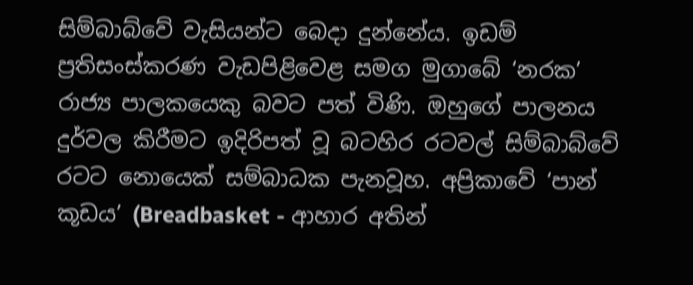සිම්බාබ්වේ වැසියන්ට බෙදා දුන්නේය. ඉඩම් ප්‍රතිසංස්කරණ වැඩපිළිවෙළ සමග මුගාබේ ‘නරක’ රාජ්‍ය පාලකයෙකු බවට පත් විණි. ඔහුගේ පාලනය දුර්වල කිරීමට ඉදිරිපත් වූ බටහිර රටවල් සිම්බාබ්වේ රටට නොයෙක් සම්බාධක පැනවූහ. අප්‍රිකාවේ ‘පාන් කූඩය’ (Breadbasket - ආහාර අතින්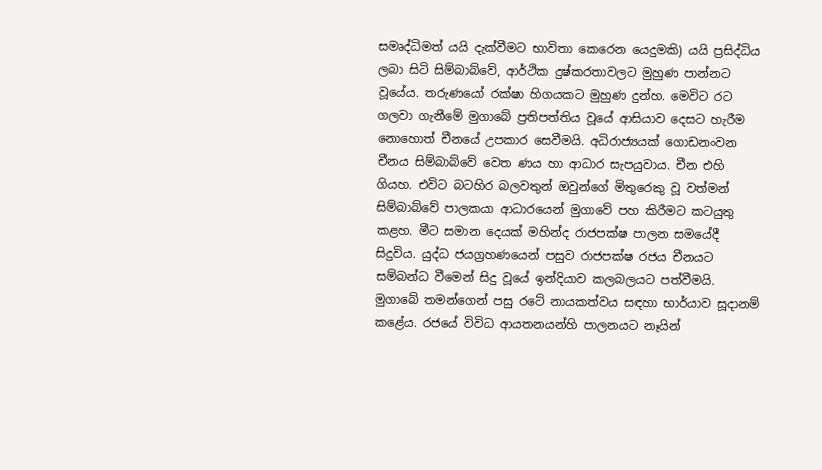සමෘද්ධිමත් යයි දැක්වීමට භාවිතා කෙරෙන යෙදුමකි) යයි ප්‍රසිද්ධිය ලබා සිටි සිම්බාබ්වේ, ආර්ථික දුෂ්කරතාවලට මුහුණ පාන්නට වූයේය. තරුණයෝ රක්ෂා හිගයකට මුහුණ දුන්හ. මෙවිට රට ගලවා ගැනීමේ මුගාබේ ප්‍රතිපත්තිය වූයේ ආසියාව දෙසට හැරීම නොහොත් චීනයේ උපකාර සෙවීමයි. අධිරාජ්‍යයක් ගොඩනංවන චීනය සිම්බාබ්වේ වෙත ණය හා ආධාර සැපයුවාය. චීන එහි ගියහ. එවිට බටහිර බලවතුන් ඔවුන්ගේ මිතුරෙකු වූ වත්මන් සිම්බාබ්වේ පාලකයා ආධාරයෙන් මුගාවේ පහ කිරීමට කටයුතු කළහ. මීට සමාන දෙයක් මහින්ද රාජපක්ෂ පාලන සමයේදී සිදුවිය. යුද්ධ ජයග්‍රහණයෙන් පසුව රාජපක්ෂ රජය චීනයට සම්බන්ධ වීමෙන් සිදු වූයේ ඉන්දියාව කලබලයට පත්වීමයි. මුගාබේ තමන්ගෙන් පසු රටේ නායකත්වය සඳහා භාර්යාව සූදානම් කළේය. රජයේ විවිධ ආයතනයන්හි පාලනයට නෑයින්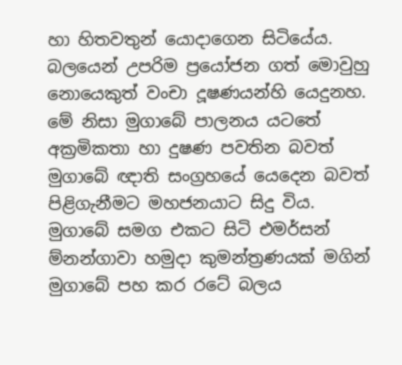හා හිතවතුන් යොදාගෙන සිටියේය. බලයෙන් උපරිම ප්‍රයෝජන ගත් මොවුහු නොයෙකුත් වංචා දූෂණයන්හි යෙදුනහ. මේ නිසා මුගාබේ පාලනය යටතේ අක්‍රමිකතා හා දුෂණ පවතින බවත් මුගාබේ ඥාති සංග්‍රහයේ යෙදෙන බවත් පිළිගැනීමට මහජනයාට සිදු විය. මුගාබේ සමග එකට සිටි එමර්සන් ම්නන්ගාවා හමුදා කුමන්ත්‍රණයක් මගින් මුගාබේ පහ කර රටේ බලය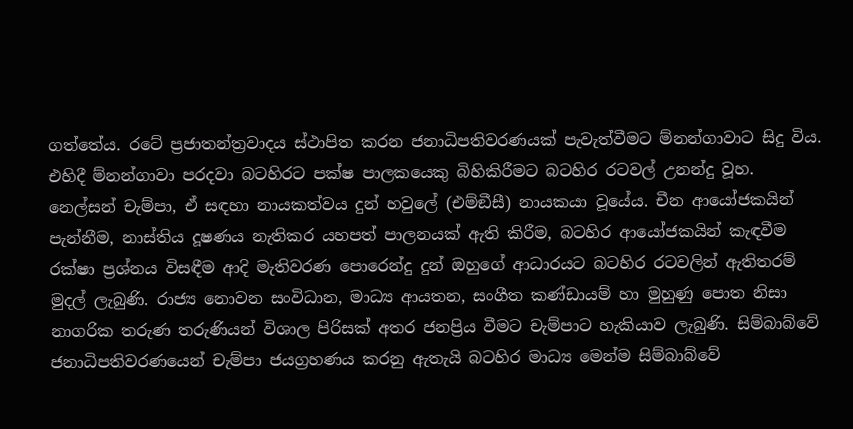ගත්තේය. රටේ ප්‍රජාතන්ත්‍රවාදය ස්ථාපිත කරන ජනාධිපතිවරණයක් පැවැත්වීමට ම්නන්ගාවාට සිදු විය. එහිදී ම්නන්ගාවා පරදවා බටහිරට පක්ෂ පාලකයෙකු බිහිකිරීමට බටහිර රටවල් උනන්දු වූහ. නෙල්සන් චැම්පා, ඒ සඳහා නායකත්වය දුන් හවුලේ (එම්ඞීසී) නායකයා වූයේය. චීන ආයෝජකයින් පැන්නීම, නාස්තිය දූෂණය නැතිකර යහපත් පාලනයක් ඇති කිරීම, බටහිර ආයෝජකයින් කැඳවීම රක්ෂා ප්‍රශ්නය විසඳීම ආදි මැතිවරණ පොරෙන්දු දුන් ඔහුගේ ආධාරයට බටහිර රටවලින් ඇතිතරම් මුදල් ලැබුණි. රාජ්‍ය නොවන සංවිධාන, මාධ්‍ය ආයතන, සංගීත කණ්ඩායම් හා මුහුණු පොත නිසා නාගරික තරුණ තරුණියන් විශාල පිරිසක් අතර ජනප්‍රිය වීමට චැම්පාට හැකියාව ලැබුණි. සිම්බාබ්වේ ජනාධිපතිවරණයෙන් චැම්පා ජයග්‍රහණය කරනු ඇතැයි බටහිර මාධ්‍ය මෙන්ම සිම්බාබ්වේ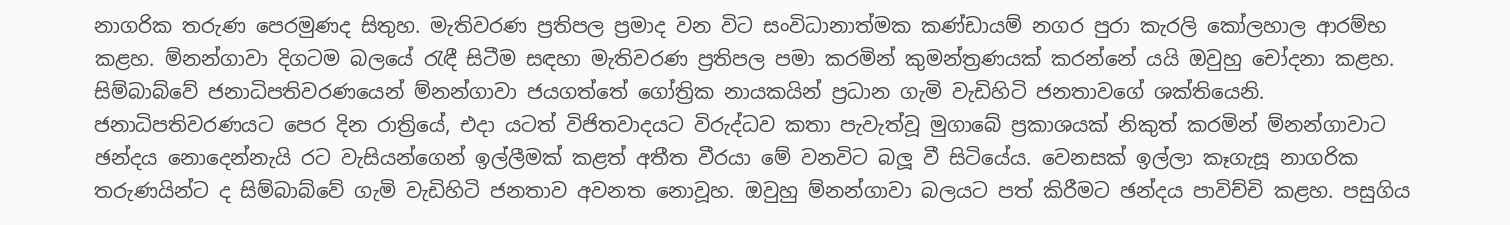නාගරික තරුණ පෙරමුණද සිතුහ. මැතිවරණ ප්‍රතිපල ප්‍රමාද වන විට සංවිධානාත්මක කණ්ඩායම් නගර පුරා කැරලි කෝලහාල ආරම්භ කළහ. ම්නන්ගාවා දිගටම බලයේ රැඳී සිටීම සඳහා මැතිවරණ ප්‍රතිපල පමා කරමින් කුමන්ත්‍රණයක් කරන්නේ යයි ඔවුහු චෝදනා කළහ. සිම්බාබ්වේ ජනාධිපතිවරණයෙන් ම්නන්ගාවා ජයගත්තේ ගෝත්‍රික නායකයින් ප්‍රධාන ගැමි වැඩිහිටි ජනතාවගේ ශක්තියෙනි. ජනාධිපතිවරණයට පෙර දින රාත්‍රියේ, එදා යටත් විජිතවාදයට විරුද්ධව කතා පැවැත්වූ මුගාබේ ප්‍රකාශයක් නිකුත් කරමින් ම්නන්ගාවාට ඡන්දය නොදෙන්නැයි රට වැසියන්ගෙන් ඉල්ලීමක් කළත් අතීත වීරයා මේ වනවිට බලූ වී සිටියේය. වෙනසක් ඉල්ලා කෑගැසූ නාගරික තරුණයින්ට ද සිම්බාබ්වේ ගැමි වැඩිහිටි ජනතාව අවනත නොවූහ. ඔවුහු ම්නන්ගාවා බලයට පත් කිරීමට ඡන්දය පාවිච්චි කළහ. පසුගිය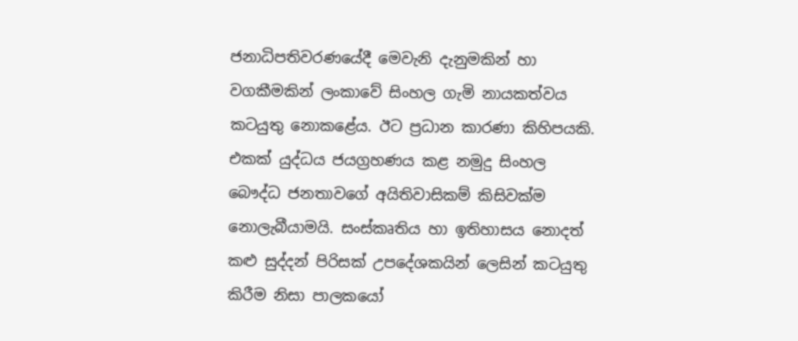ජනාධිපතිවරණයේදී මෙවැනි දැනුමකින් හා වගකීමකින් ලංකාවේ සිංහල ගැමි නායකත්වය කටයුතු නොකළේය. ඊට ප්‍රධාන කාරණා කිහිපයකි. එකක් යුද්ධය ජයග්‍රහණය කළ නමුදු සිංහල බෞද්ධ ජනතාවගේ අයිතිවාසිකම් කිසිවක්ම නොලැබීයාමයි. සංස්කෘතිය හා ඉතිහාසය නොදත් කළු සුද්දන් පිරිසක් උපදේශකයින් ලෙසින් කටයුතු කිරීම නිසා පාලකයෝ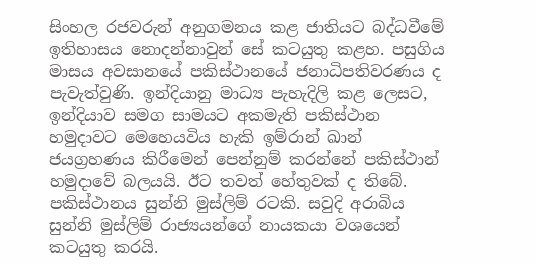සිංහල රජවරුන් අනුගමනය කළ ජාතියට බද්ධවීමේ ඉතිහාසය නොදන්නාවුන් සේ කටයුතු කළහ. පසුගිය මාසය අවසානයේ පකිස්ථානයේ ජනාධිපතිවරණය ද පැවැත්වුණි. ඉන්දියානු මාධ්‍ය පැහැදිලි කළ ලෙසට, ඉන්දියාව සමග සාමයට අකමැති පකිස්ථාන හමුදාවට මෙහෙයවිය හැකි ඉම්රාන් ඛාන් ජයග්‍රහණය කිරීමෙන් පෙන්නුම් කරන්නේ පකිස්ථාන් හමුදාවේ බලයයි. ඊට තවත් හේතුවක් ද තිබේ. පකිස්ථානය සුන්නි මුස්ලිම් රටකි. සවුදි අරාබිය සුන්නි මුස්ලිම් රාජ්‍යයන්ගේ නායකයා වශයෙන් කටයුතු කරයි.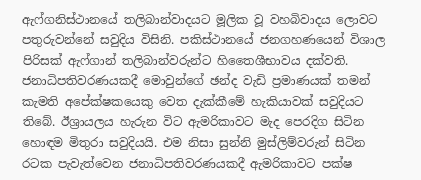ඇෆ්ගනිස්ථානයේ තලිබාන්වාදයට මූලික වූ වහබිවාදය ලොවට පතුරුවන්නේ සවුදිය විසිනි. පකිස්ථානයේ ජනගහණයෙන් විශාල පිරිසක් ඇෆ්ගාන් තලිබාන්වරුන්ට හිතෛශීභාවය දක්වති. ජනාධිපතිවරණයකදී මොවුන්ගේ ඡන්ද වැඩි ප්‍රමාණයක් තමන් කැමති අපේක්ෂකයෙකු වෙත දැක්කීමේ හැකියාවක් සවුදියට තිබේ. ඊශ්‍රායලය හැරුන විට ඇමරිකාවට මැද පෙරදිග සිටින හොඳම මිතුරා සවුදියයි. එම නිසා සුන්නි මුස්ලිම්වරුන් සිටින රටක පැවැත්වෙන ජනාධිපතිවරණයකදී ඇමරිකාවට පක්ෂ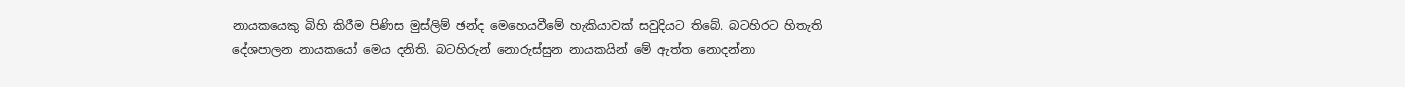නායකයෙකු බිහි කිරීම පිණිස මුස්ලිම් ඡන්ද මෙහෙයවීමේ හැකියාවක් සවුදියට තිබේ. බටහිරට හිතැති දේශපාලන නායකයෝ මෙය දනිති. බටහිරුන් නොරුස්සුන නායකයින් මේ ඇත්ත නොදන්නා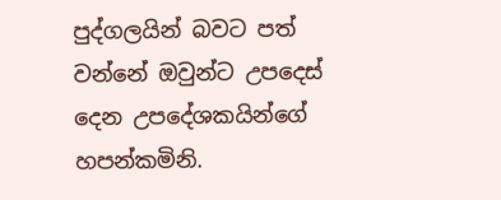පුද්ගලයින් බවට පත් වන්නේ ඔවුන්ට උපදෙස් දෙන උපදේශකයින්ගේ හපන්කමිනි.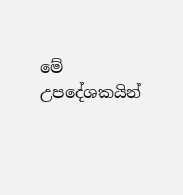මේ උපදේශකයින්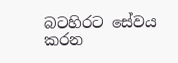බටහිරට සේවය කරන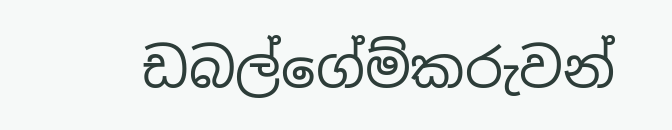ඩබල්ගේම්කරුවන්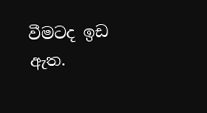වීමටද ඉඩ ඇත.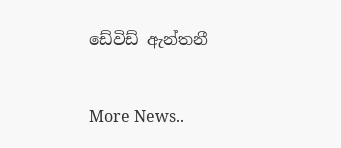ඩේවිඩ් ඇන්තනී


More News..